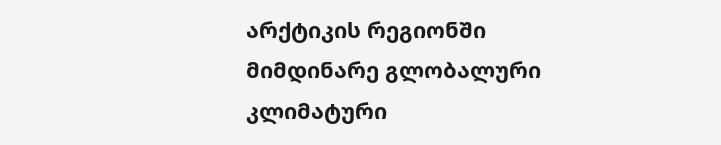არქტიკის რეგიონში მიმდინარე გლობალური კლიმატური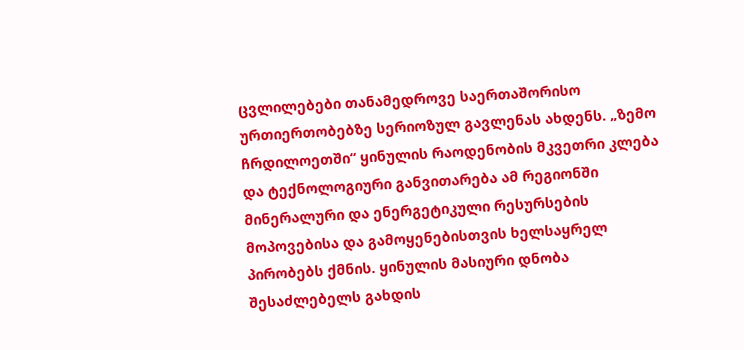ცვლილებები თანამედროვე საერთაშორისო ურთიერთობებზე სერიოზულ გავლენას ახდენს. „ზემო ჩრდილოეთში“ ყინულის რაოდენობის მკვეთრი კლება და ტექნოლოგიური განვითარება ამ რეგიონში მინერალური და ენერგეტიკული რესურსების მოპოვებისა და გამოყენებისთვის ხელსაყრელ პირობებს ქმნის. ყინულის მასიური დნობა შესაძლებელს გახდის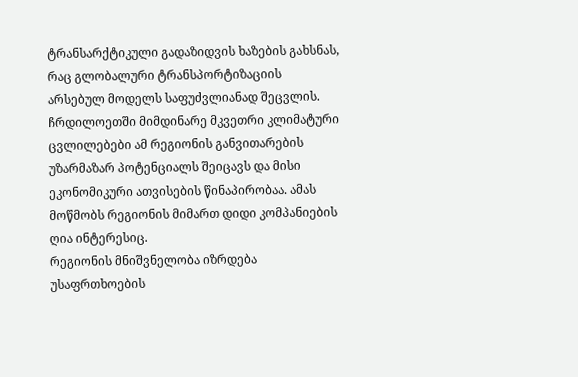ტრანსარქტიკული გადაზიდვის ხაზების გახსნას, რაც გლობალური ტრანსპორტიზაციის არსებულ მოდელს საფუძვლიანად შეცვლის. ჩრდილოეთში მიმდინარე მკვეთრი კლიმატური ცვლილებები ამ რეგიონის განვითარების უზარმაზარ პოტენციალს შეიცავს და მისი ეკონომიკური ათვისების წინაპირობაა. ამას მოწმობს რეგიონის მიმართ დიდი კომპანიების ღია ინტერესიც.
რეგიონის მნიშვნელობა იზრდება უსაფრთხოების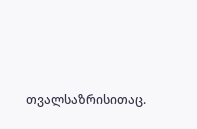თვალსაზრისითაც.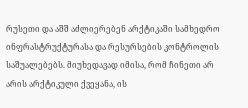რუსეთი და აშშ აძლიერებენ არქტიკაში სამხედრო ინფრასტრუქტურასა და რესურსების კონტროლის საშუალებებს. მიუხედავად იმისა, რომ ჩინეთი არ არის არქტიკული ქვეყანა, ის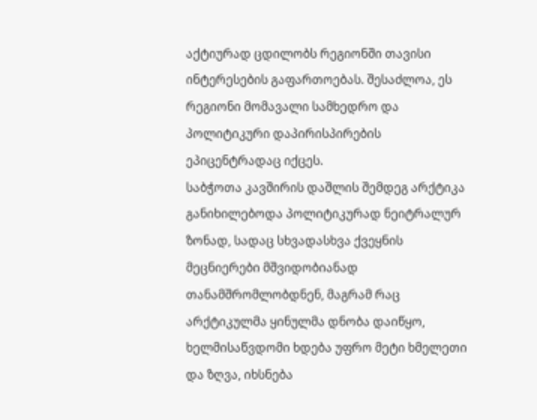აქტიურად ცდილობს რეგიონში თავისი ინტერესების გაფართოებას. შესაძლოა, ეს რეგიონი მომავალი სამხედრო და პოლიტიკური დაპირისპირების ეპიცენტრადაც იქცეს.
საბჭოთა კავშირის დაშლის შემდეგ არქტიკა განიხილებოდა პოლიტიკურად ნეიტრალურ ზონად, სადაც სხვადასხვა ქვეყნის მეცნიერები მშვიდობიანად თანამშრომლობდნენ, მაგრამ რაც არქტიკულმა ყინულმა დნობა დაიწყო, ხელმისაწვდომი ხდება უფრო მეტი ხმელეთი და ზღვა, იხსნება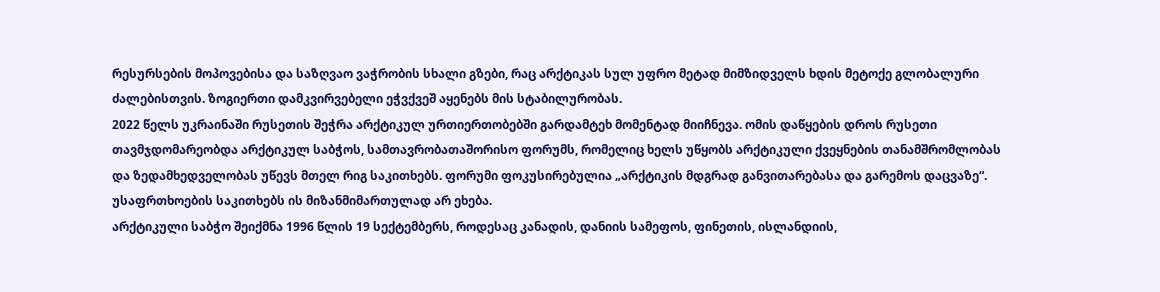რესურსების მოპოვებისა და საზღვაო ვაჭრობის სხალი გზები, რაც არქტიკას სულ უფრო მეტად მიმზიდველს ხდის მეტოქე გლობალური ძალებისთვის. ზოგიერთი დამკვირვებელი ეჭვქვეშ აყენებს მის სტაბილურობას.
2022 წელს უკრაინაში რუსეთის შეჭრა არქტიკულ ურთიერთობებში გარდამტეხ მომენტად მიიჩნევა. ომის დაწყების დროს რუსეთი თავმჯდომარეობდა არქტიკულ საბჭოს, სამთავრობათაშორისო ფორუმს, რომელიც ხელს უწყობს არქტიკული ქვეყნების თანამშრომლობას და ზედამხედველობას უწევს მთელ რიგ საკითხებს. ფორუმი ფოკუსირებულია „არქტიკის მდგრად განვითარებასა და გარემოს დაცვაზე“. უსაფრთხოების საკითხებს ის მიზანმიმართულად არ ეხება.
არქტიკული საბჭო შეიქმნა 1996 წლის 19 სექტემბერს, როდესაც კანადის, დანიის სამეფოს, ფინეთის, ისლანდიის,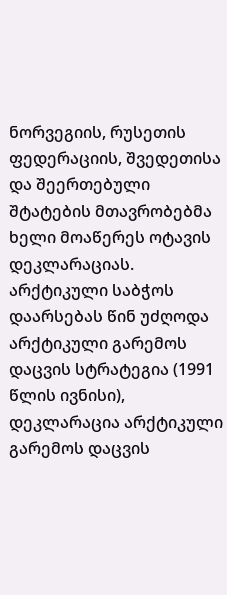ნორვეგიის, რუსეთის ფედერაციის, შვედეთისა და შეერთებული შტატების მთავრობებმა ხელი მოაწერეს ოტავის დეკლარაციას. არქტიკული საბჭოს დაარსებას წინ უძღოდა არქტიკული გარემოს დაცვის სტრატეგია (1991 წლის ივნისი), დეკლარაცია არქტიკული გარემოს დაცვის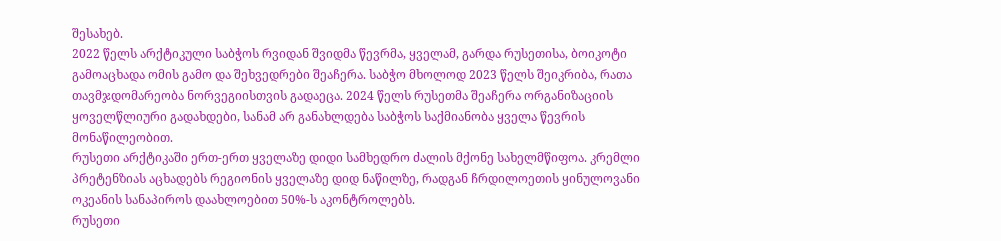შესახებ.
2022 წელს არქტიკული საბჭოს რვიდან შვიდმა წევრმა, ყველამ, გარდა რუსეთისა, ბოიკოტი გამოაცხადა ომის გამო და შეხვედრები შეაჩერა. საბჭო მხოლოდ 2023 წელს შეიკრიბა, რათა თავმჯდომარეობა ნორვეგიისთვის გადაეცა. 2024 წელს რუსეთმა შეაჩერა ორგანიზაციის ყოველწლიური გადახდები, სანამ არ განახლდება საბჭოს საქმიანობა ყველა წევრის მონაწილეობით.
რუსეთი არქტიკაში ერთ-ერთ ყველაზე დიდი სამხედრო ძალის მქონე სახელმწიფოა. კრემლი პრეტენზიას აცხადებს რეგიონის ყველაზე დიდ ნაწილზე, რადგან ჩრდილოეთის ყინულოვანი ოკეანის სანაპიროს დაახლოებით 50%-ს აკონტროლებს.
რუსეთი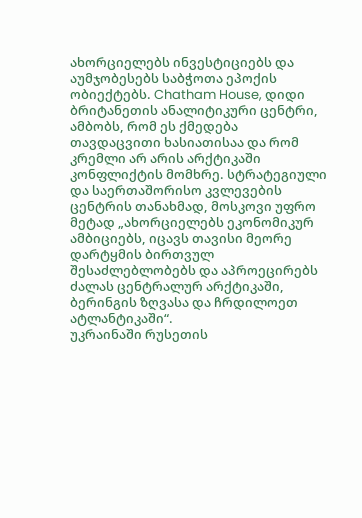ახორციელებს ინვესტიციებს და აუმჯობესებს საბჭოთა ეპოქის ობიექტებს. Chatham House, დიდი ბრიტანეთის ანალიტიკური ცენტრი, ამბობს, რომ ეს ქმედება თავდაცვითი ხასიათისაა და რომ კრემლი არ არის არქტიკაში კონფლიქტის მომხრე. სტრატეგიული და საერთაშორისო კვლევების ცენტრის თანახმად, მოსკოვი უფრო მეტად „ახორციელებს ეკონომიკურ ამბიციებს, იცავს თავისი მეორე დარტყმის ბირთვულ შესაძლებლობებს და აპროეცირებს ძალას ცენტრალურ არქტიკაში, ბერინგის ზღვასა და ჩრდილოეთ ატლანტიკაში“.
უკრაინაში რუსეთის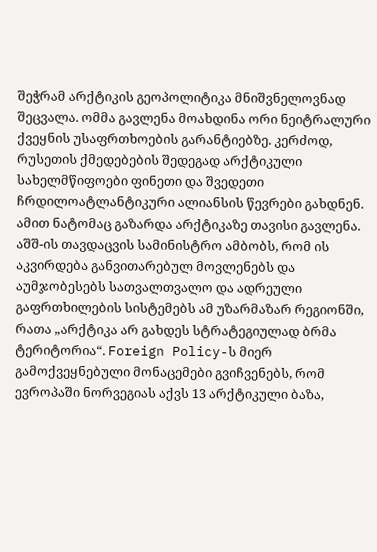შეჭრამ არქტიკის გეოპოლიტიკა მნიშვნელოვნად შეცვალა. ომმა გავლენა მოახდინა ორი ნეიტრალური ქვეყნის უსაფრთხოების გარანტიებზე. კერძოდ, რუსეთის ქმედებების შედეგად არქტიკული სახელმწიფოები ფინეთი და შვედეთი ჩრდილოატლანტიკური ალიანსის წევრები გახდნენ. ამით ნატომაც გაზარდა არქტიკაზე თავისი გავლენა. აშშ-ის თავდაცვის სამინისტრო ამბობს, რომ ის აკვირდება განვითარებულ მოვლენებს და აუმჯობესებს სათვალთვალო და ადრეული გაფრთხილების სისტემებს ამ უზარმაზარ რეგიონში, რათა „არქტიკა არ გახდეს სტრატეგიულად ბრმა ტერიტორია“. Foreign Policy-ს მიერ გამოქვეყნებული მონაცემები გვიჩვენებს, რომ ევროპაში ნორვეგიას აქვს 13 არქტიკული ბაზა,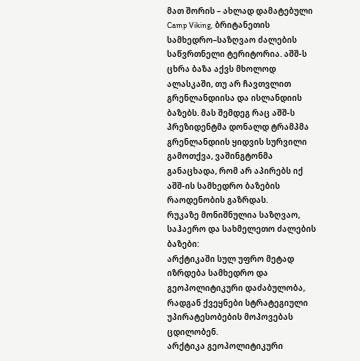მათ შორის – ახლად დამატებული Camp Viking, ბრიტანეთის სამხედრო–საზღვაო ძალების საწვრთნელი ტერიტორია. აშშ-ს ცხრა ბაზა აქვს მხოლოდ ალასკაში, თუ არ ჩავთვლით გრენლანდიისა და ისლანდიის ბაზებს. მას შემდეგ რაც აშშ-ს პრეზიდენტმა დონალდ ტრამპმა გრენლანდიის ყიდვის სურვილი გამოთქვა, ვაშინგტონმა განაცხადა, რომ არ აპირებს იქ აშშ-ის სამხედრო ბაზების რაოდენობის გაზრდას.
რუკაზე მონიშნულია საზღვაო, საჰაერო და სახმელეთო ძალების ბაზები:
არქტიკაში სულ უფრო მეტად იზრდება სამხედრო და გეოპოლიტიკური დაძაბულობა, რადგან ქვეყნები სტრატეგიული უპირატესობების მოპოვებას ცდილობენ.
არქტიკა გეოპოლიტიკური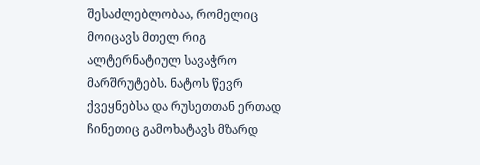შესაძლებლობაა, რომელიც მოიცავს მთელ რიგ ალტერნატიულ სავაჭრო მარშრუტებს. ნატოს წევრ ქვეყნებსა და რუსეთთან ერთად ჩინეთიც გამოხატავს მზარდ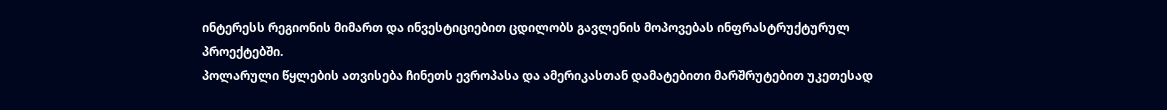ინტერესს რეგიონის მიმართ და ინვესტიციებით ცდილობს გავლენის მოპოვებას ინფრასტრუქტურულ პროექტებში.
პოლარული წყლების ათვისება ჩინეთს ევროპასა და ამერიკასთან დამატებითი მარშრუტებით უკეთესად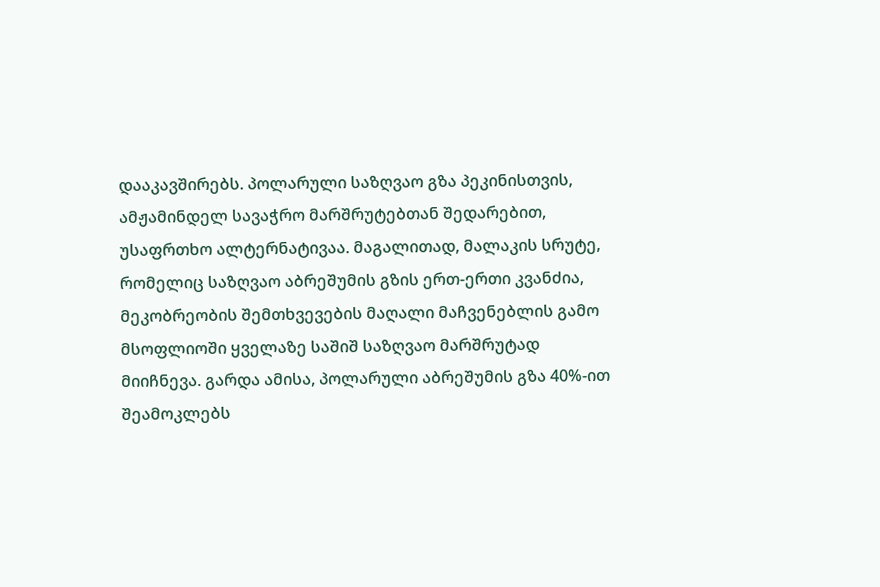დააკავშირებს. პოლარული საზღვაო გზა პეკინისთვის, ამჟამინდელ სავაჭრო მარშრუტებთან შედარებით, უსაფრთხო ალტერნატივაა. მაგალითად, მალაკის სრუტე, რომელიც საზღვაო აბრეშუმის გზის ერთ-ერთი კვანძია, მეკობრეობის შემთხვევების მაღალი მაჩვენებლის გამო მსოფლიოში ყველაზე საშიშ საზღვაო მარშრუტად მიიჩნევა. გარდა ამისა, პოლარული აბრეშუმის გზა 40%-ით შეამოკლებს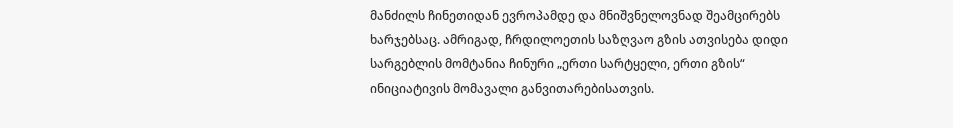მანძილს ჩინეთიდან ევროპამდე და მნიშვნელოვნად შეამცირებს ხარჯებსაც. ამრიგად, ჩრდილოეთის საზღვაო გზის ათვისება დიდი სარგებლის მომტანია ჩინური „ერთი სარტყელი, ერთი გზის“ ინიციატივის მომავალი განვითარებისათვის.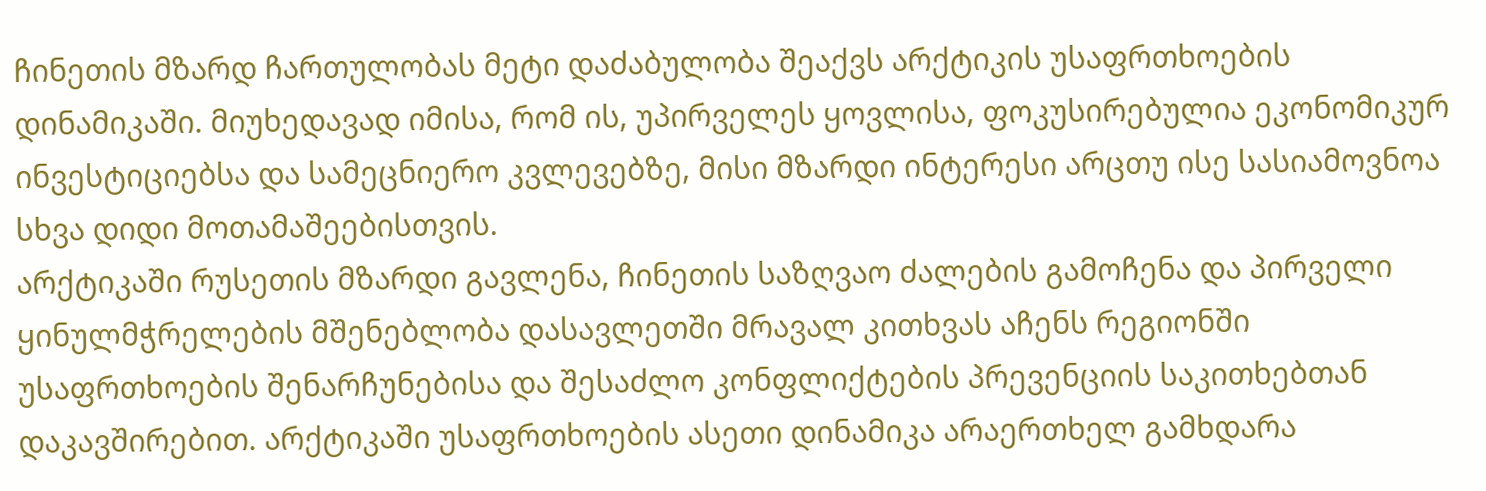ჩინეთის მზარდ ჩართულობას მეტი დაძაბულობა შეაქვს არქტიკის უსაფრთხოების დინამიკაში. მიუხედავად იმისა, რომ ის, უპირველეს ყოვლისა, ფოკუსირებულია ეკონომიკურ ინვესტიციებსა და სამეცნიერო კვლევებზე, მისი მზარდი ინტერესი არცთუ ისე სასიამოვნოა სხვა დიდი მოთამაშეებისთვის.
არქტიკაში რუსეთის მზარდი გავლენა, ჩინეთის საზღვაო ძალების გამოჩენა და პირველი ყინულმჭრელების მშენებლობა დასავლეთში მრავალ კითხვას აჩენს რეგიონში უსაფრთხოების შენარჩუნებისა და შესაძლო კონფლიქტების პრევენციის საკითხებთან დაკავშირებით. არქტიკაში უსაფრთხოების ასეთი დინამიკა არაერთხელ გამხდარა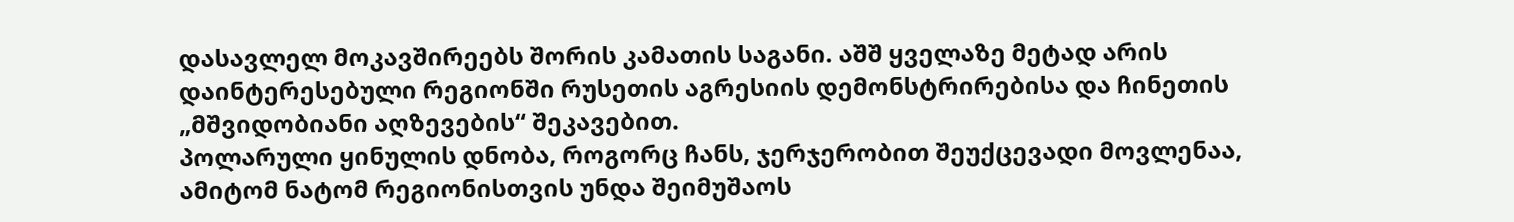დასავლელ მოკავშირეებს შორის კამათის საგანი. აშშ ყველაზე მეტად არის დაინტერესებული რეგიონში რუსეთის აგრესიის დემონსტრირებისა და ჩინეთის „მშვიდობიანი აღზევების“ შეკავებით.
პოლარული ყინულის დნობა, როგორც ჩანს, ჯერჯერობით შეუქცევადი მოვლენაა, ამიტომ ნატომ რეგიონისთვის უნდა შეიმუშაოს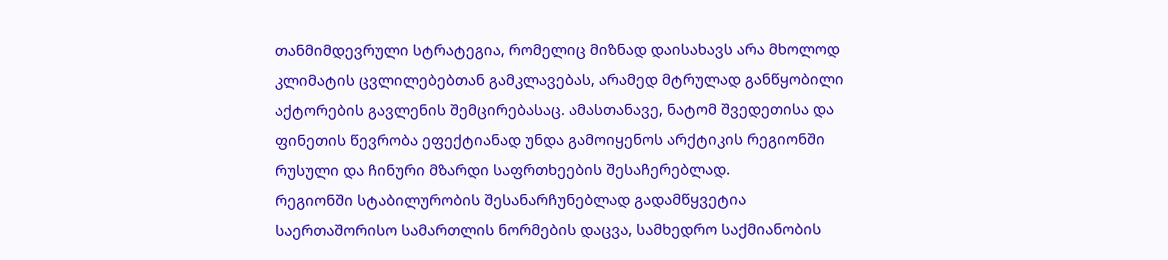თანმიმდევრული სტრატეგია, რომელიც მიზნად დაისახავს არა მხოლოდ კლიმატის ცვლილებებთან გამკლავებას, არამედ მტრულად განწყობილი აქტორების გავლენის შემცირებასაც. ამასთანავე, ნატომ შვედეთისა და ფინეთის წევრობა ეფექტიანად უნდა გამოიყენოს არქტიკის რეგიონში რუსული და ჩინური მზარდი საფრთხეების შესაჩერებლად.
რეგიონში სტაბილურობის შესანარჩუნებლად გადამწყვეტია საერთაშორისო სამართლის ნორმების დაცვა, სამხედრო საქმიანობის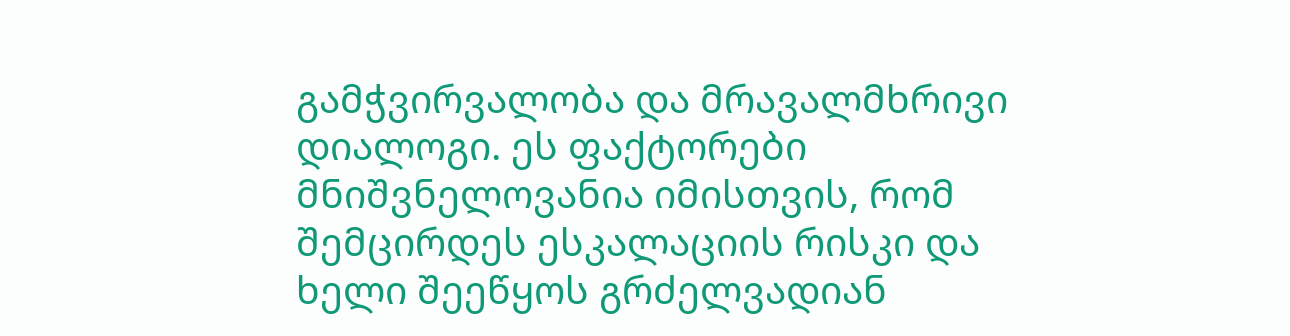გამჭვირვალობა და მრავალმხრივი დიალოგი. ეს ფაქტორები მნიშვნელოვანია იმისთვის, რომ შემცირდეს ესკალაციის რისკი და ხელი შეეწყოს გრძელვადიან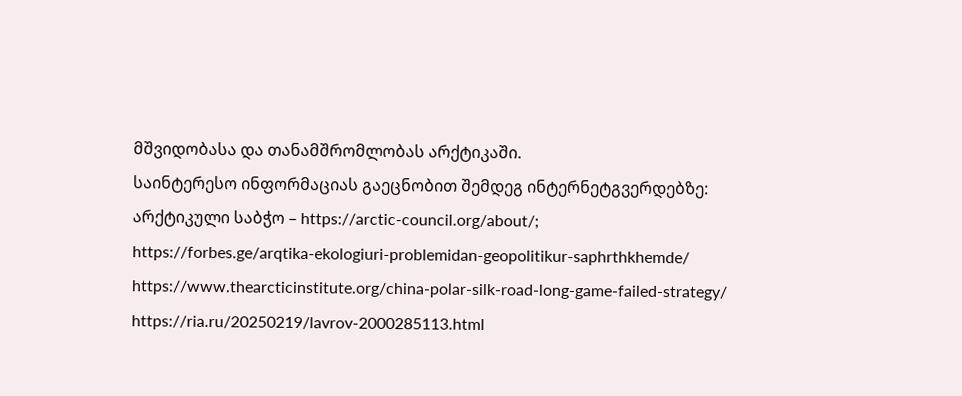მშვიდობასა და თანამშრომლობას არქტიკაში.
საინტერესო ინფორმაციას გაეცნობით შემდეგ ინტერნეტგვერდებზე:
არქტიკული საბჭო – https://arctic-council.org/about/;
https://forbes.ge/arqtika-ekologiuri-problemidan-geopolitikur-saphrthkhemde/
https://www.thearcticinstitute.org/china-polar-silk-road-long-game-failed-strategy/
https://ria.ru/20250219/lavrov-2000285113.html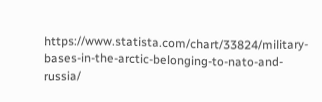https://www.statista.com/chart/33824/military-bases-in-the-arctic-belonging-to-nato-and-russia/